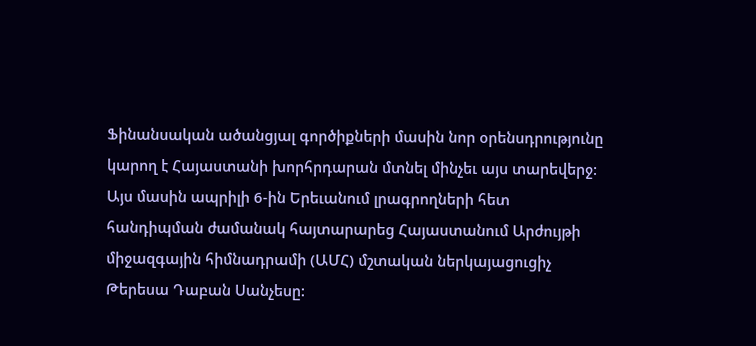Ֆինանսական ածանցյալ գործիքների մասին նոր օրենսդրությունը կարող է Հայաստանի խորհրդարան մտնել մինչեւ այս տարեվերջ: Այս մասին ապրիլի 6-ին Երեւանում լրագրողների հետ հանդիպման ժամանակ հայտարարեց Հայաստանում Արժույթի միջազգային հիմնադրամի (ԱՄՀ) մշտական ներկայացուցիչ Թերեսա Դաբան Սանչեսը: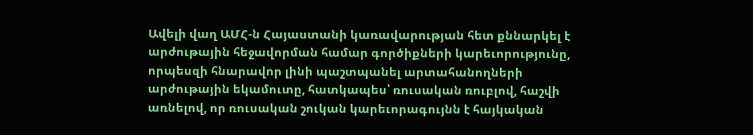Ավելի վաղ ԱՄՀ-ն Հայաստանի կառավարության հետ քննարկել է արժութային հեջավորման համար գործիքների կարեւորությունը, որպեսզի հնարավոր լինի պաշտպանել արտահանողների արժութային եկամուտը, հատկապես՝ ռուսական ռուբլով, հաշվի առնելով, որ ռուսական շուկան կարեւորագույնն է հայկական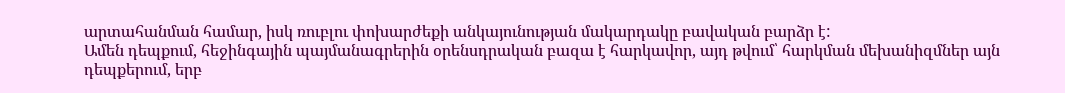արտահանման համար, իսկ ռուբլու փոխարժեքի անկայունության մակարդակը բավական բարձր է:
Ամեն դեպքում, հեջինգային պայմանագրերին օրենսդրական բազա է հարկավոր, այդ թվում՝ հարկման մեխանիզմներ այն դեպքերում, երբ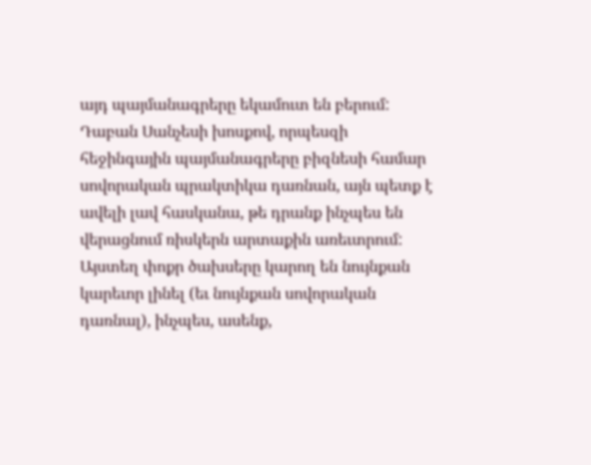այդ պայմանագրերը եկամուտ են բերում:
Դաբան Սանչեսի խոսքով, որպեսզի հեջինգային պայմանագրերը բիզնեսի համար սովորական պրակտիկա դառնան, այն պետք է ավելի լավ հասկանա, թե դրանք ինչպես են վերացնում ռիսկերն արտաքին առեւտրում:
Այստեղ փոքր ծախսերը կարող են նույնքան կարեւոր լինել (եւ նույնքան սովորական դառնալ), ինչպես, ասենք,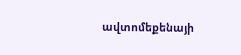ավտոմեքենայի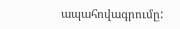ապահովագրումը: